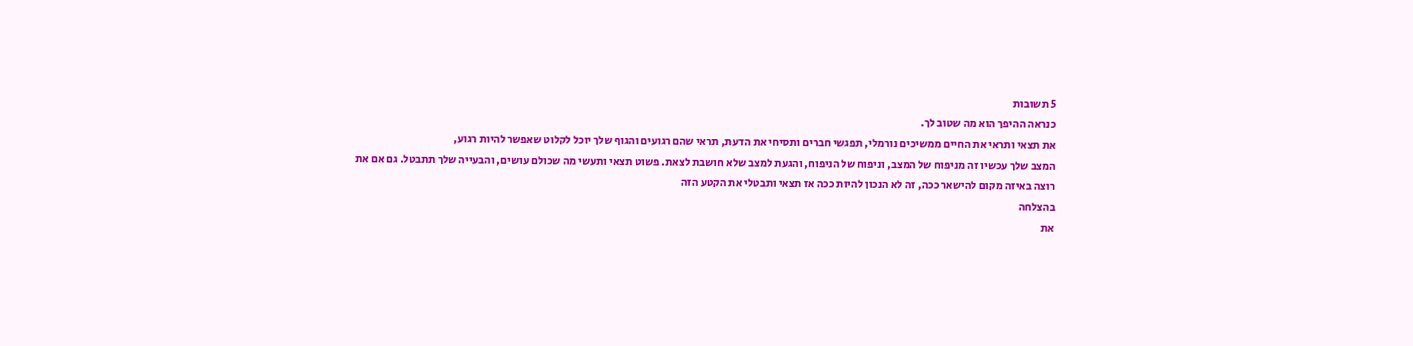5 תשובות
כנראה ההיפך הוא מה שטוב לך.
את תצאי ותראי את החיים ממשיכים נורמלי, תפגשי חברים ותסיחי את הדעת, תראי שהם רגועים והגוף שלך יוכל לקלוט שאפשר להיות רגוע,
המצב שלך עכשיו זה מניפוח של המצב, וניפוח של הניפוח, והגעת למצב שלא חושבת לצאת. פשוט תצאי ותעשי מה שכולם עושים, והבעייה שלך תתבטל. גם אם את רוצה באיזה מקום להישאר ככה, זה לא הנכון להיות ככה אז תצאי ותבטלי את הקטע הזה
בהצלחה
את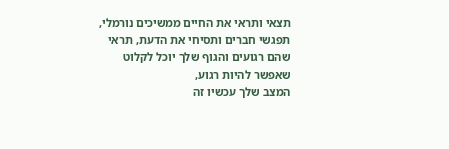תצאי ותראי את החיים ממשיכים נורמלי, תפגשי חברים ותסיחי את הדעת, תראי שהם רגועים והגוף שלך יוכל לקלוט שאפשר להיות רגוע,
המצב שלך עכשיו זה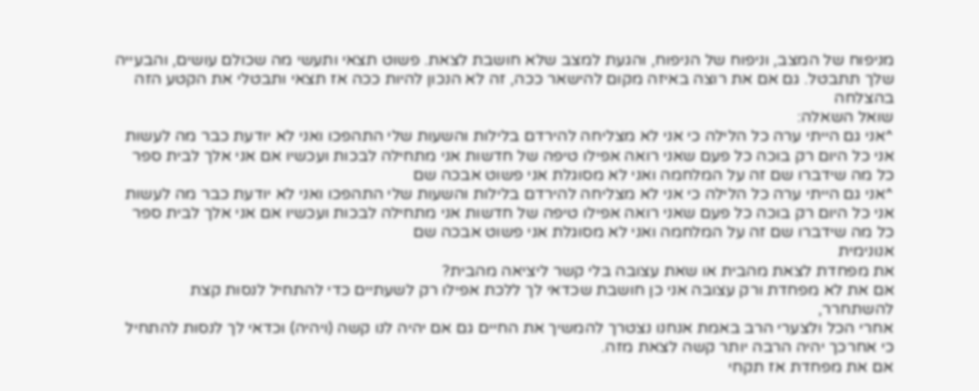מניפוח של המצב, וניפוח של הניפוח, והגעת למצב שלא חושבת לצאת. פשוט תצאי ותעשי מה שכולם עושים, והבעייה שלך תתבטל. גם אם את רוצה באיזה מקום להישאר ככה, זה לא הנכון להיות ככה אז תצאי ותבטלי את הקטע הזה
בהצלחה
שואל השאלה:
^אני גם הייתי ערה כל הלילה כי אני לא מצליחה להירדם בלילות והשעות שלי התהפכו ואני לא יודעת כבר מה לעשות אני כל היום רק בוכה כל פעם שאני רואה אפילו טיפה של חדשות אני מתחילה לבכות ועכשיו אם אני אלך לבית ספר כל מה שידברו שם זה על המלחמה ואני לא מסוגלת אני פשוט אבכה שם
^אני גם הייתי ערה כל הלילה כי אני לא מצליחה להירדם בלילות והשעות שלי התהפכו ואני לא יודעת כבר מה לעשות אני כל היום רק בוכה כל פעם שאני רואה אפילו טיפה של חדשות אני מתחילה לבכות ועכשיו אם אני אלך לבית ספר כל מה שידברו שם זה על המלחמה ואני לא מסוגלת אני פשוט אבכה שם
אנונימית
את מפחדת לצאת מהבית או שאת עצובה בלי קשר ליציאה מהבית?
אם את לא מפחדת ורק עצובה אני כן חושבת שכדאי לך ללכת אפילו רק לשעתיים כדי להתחיל לנסות קצת להשתחרר,
אחרי הכל ולצערי הרב באמת אנחנו נצטרך להמשיך את החיים גם אם יהיה לנו קשה (ויהיה) וכדאי לך לנסות להתחיל כי אחרכך יהיה הרבה יותר קשה לצאת מזה.
אם את מפחדת אז תקחי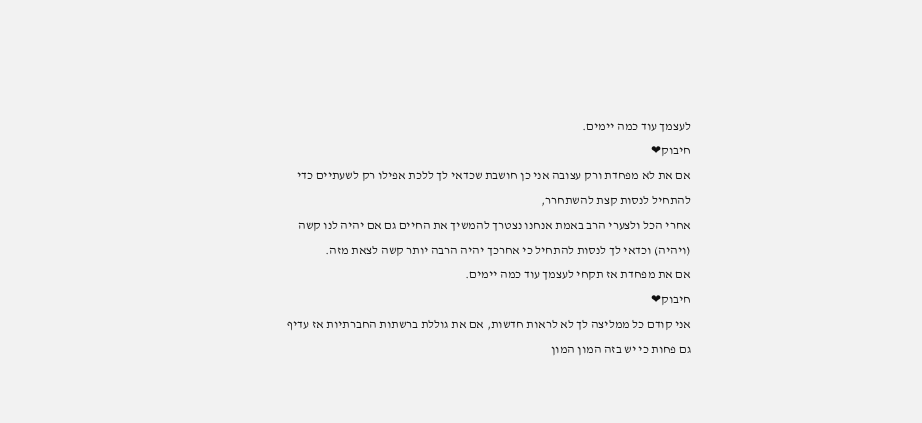לעצמך עוד כמה יימים.
חיבוק❤
אם את לא מפחדת ורק עצובה אני כן חושבת שכדאי לך ללכת אפילו רק לשעתיים כדי להתחיל לנסות קצת להשתחרר,
אחרי הכל ולצערי הרב באמת אנחנו נצטרך להמשיך את החיים גם אם יהיה לנו קשה (ויהיה) וכדאי לך לנסות להתחיל כי אחרכך יהיה הרבה יותר קשה לצאת מזה.
אם את מפחדת אז תקחי לעצמך עוד כמה יימים.
חיבוק❤
אני קודם כל ממליצה לך לא לראות חדשות, אם את גוללת ברשתות החברתיות אז עדיף גם פחות כי יש בזה המון המון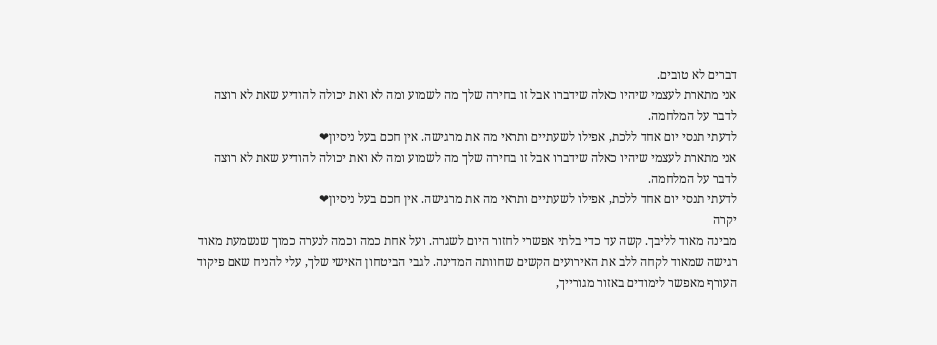דברים לא טובים.
אני מתארת לעצמי שיהיו כאלה שידברו אבל זו בחירה שלך מה לשמוע ומה לא ואת יכולה להודיע שאת לא רוצה לדבר על המלחמה.
לדעתי תנסי יום אחד ללכת, אפילו לשעתיים ותראי מה את מרגישה. אין חכם בעל ניסיון❤
אני מתארת לעצמי שיהיו כאלה שידברו אבל זו בחירה שלך מה לשמוע ומה לא ואת יכולה להודיע שאת לא רוצה לדבר על המלחמה.
לדעתי תנסי יום אחד ללכת, אפילו לשעתיים ותראי מה את מרגישה. אין חכם בעל ניסיון❤
יקרה
מבינה מאוד לליבך. קשה עד כדי בלתי אפשרי לחזור היום לשגרה. ועל אחת כמה וכמה לנערה כמוך שנשמעת מאוד רגישה שמאוד לקחה ללב את האירועים הקשים שחוותה המדינה. לגבי הביטחון האישי שלך, עלי להניח שאם פיקוד העורף מאפשר לימודים באזור מגורייך,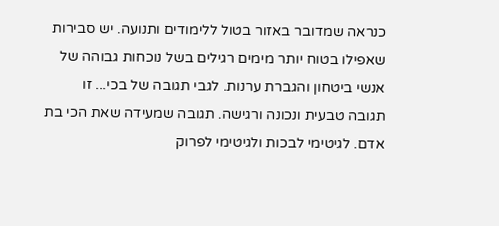כנראה שמדובר באזור בטול ללימודים ותנועה. יש סבירות שאפילו בטוח יותר מימים רגילים בשל נוכחות גבוהה של אנשי ביטחון והגברת ערנות. לגבי תגובה של בכי... זו תגובה טבעית ונכונה ורגישה. תגובה שמעידה שאת הכי בת אדם. לגיטימי לבכות ולגיטימי לפרוק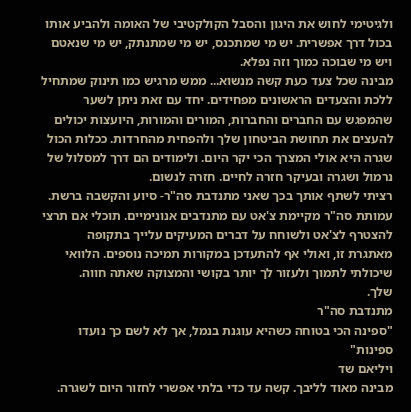ולגיטימי לחוש את היגון והסבל הקולקטיבי של האומה ולהביע אותו בכול דרך אפשרית. יש מי שמתכנס, יש מי שמתנתק, יש מי שנאטם ויש מי שבוכה כמוך וזה נפלא.
מבינה שכל צעד כעת קשה מנשוא... ממש מרגיש כמו תינוק שמתחיל ללכת והצעדים הראשונים מפחידים. יחד עם זאת ניתן לשער שהמפגש עם החברים והחברות, המורים והמורות, היועצות יכולים להעצים את תחושת הביטחון שלך ולהפחית מהחרדות. ככלות הכול שגרה היא אולי המצרך הכי יקר היום. ולימודים הם דרך למסלול של נרמול ושגרה ובעיקר חזרה לחיים. חזרה לנשום.
רציתי לשתף אותך בכך שאני מתנדבת סה"ר- סיוע והקשבה ברשת. עמותת סה"ר מקיימת צ'אט עם מתנדבים אנונימיים. תוכלי אם תרצי להצטרף לצ'אט ולשוחח על דברים המעיקים עלייך בתקופה מאתגרת זו, ואולי אף להתעדכן במקורות תמיכה נוספים. הלוואי שיכולתי לתמוך ולעזור לך יותר בקושי והמצוקה שאתה חווה.
שלך.
מתנדבת סה"ר
"ספינה הכי בטוחה כשהיא עוגנת בנמל, אך לא לשם כך נועדו ספינות"
ויליאם שד
מבינה מאוד לליבך. קשה עד כדי בלתי אפשרי לחזור היום לשגרה.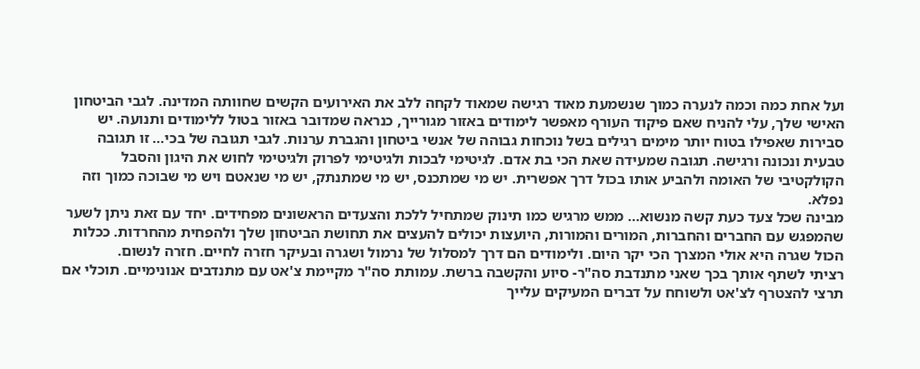ועל אחת כמה וכמה לנערה כמוך שנשמעת מאוד רגישה שמאוד לקחה ללב את האירועים הקשים שחוותה המדינה. לגבי הביטחון האישי שלך, עלי להניח שאם פיקוד העורף מאפשר לימודים באזור מגורייך, כנראה שמדובר באזור בטול ללימודים ותנועה. יש סבירות שאפילו בטוח יותר מימים רגילים בשל נוכחות גבוהה של אנשי ביטחון והגברת ערנות. לגבי תגובה של בכי... זו תגובה טבעית ונכונה ורגישה. תגובה שמעידה שאת הכי בת אדם. לגיטימי לבכות ולגיטימי לפרוק ולגיטימי לחוש את היגון והסבל הקולקטיבי של האומה ולהביע אותו בכול דרך אפשרית. יש מי שמתכנס, יש מי שמתנתק, יש מי שנאטם ויש מי שבוכה כמוך וזה נפלא.
מבינה שכל צעד כעת קשה מנשוא... ממש מרגיש כמו תינוק שמתחיל ללכת והצעדים הראשונים מפחידים. יחד עם זאת ניתן לשער שהמפגש עם החברים והחברות, המורים והמורות, היועצות יכולים להעצים את תחושת הביטחון שלך ולהפחית מהחרדות. ככלות הכול שגרה היא אולי המצרך הכי יקר היום. ולימודים הם דרך למסלול של נרמול ושגרה ובעיקר חזרה לחיים. חזרה לנשום.
רציתי לשתף אותך בכך שאני מתנדבת סה"ר- סיוע והקשבה ברשת. עמותת סה"ר מקיימת צ'אט עם מתנדבים אנונימיים. תוכלי אם תרצי להצטרף לצ'אט ולשוחח על דברים המעיקים עלייך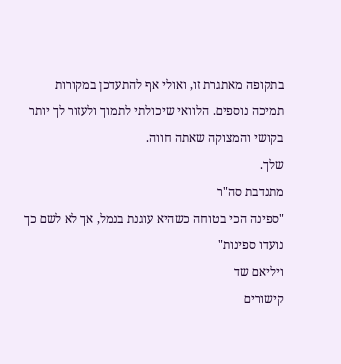בתקופה מאתגרת זו, ואולי אף להתעדכן במקורות תמיכה נוספים. הלוואי שיכולתי לתמוך ולעזור לך יותר בקושי והמצוקה שאתה חווה.
שלך.
מתנדבת סה"ר
"ספינה הכי בטוחה כשהיא עוגנת בנמל, אך לא לשם כך נועדו ספינות"
ויליאם שד
קישורים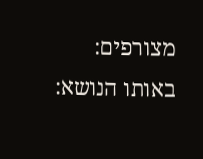מצורפים:
באותו הנושא: